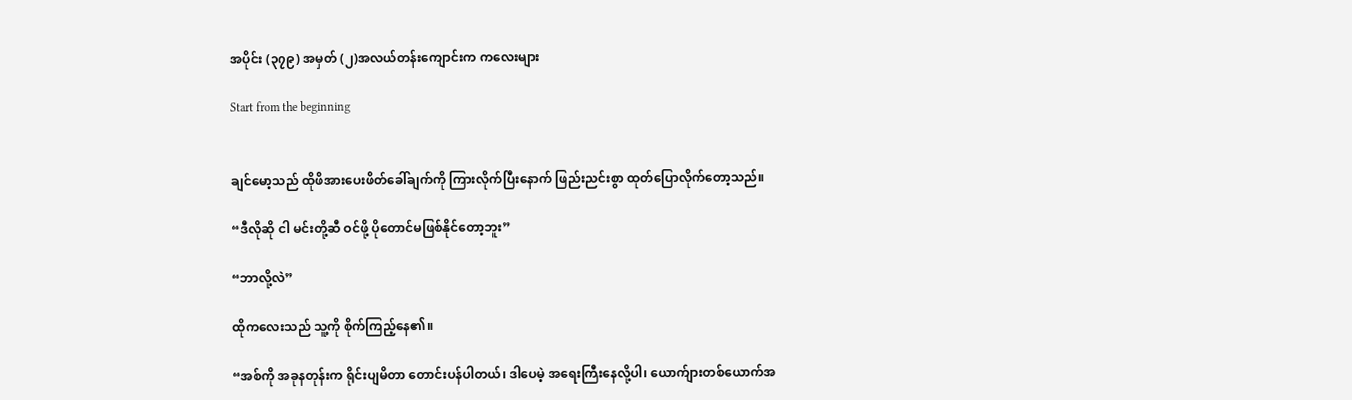အပိုင်း (၃၇၉) အမှတ် (၂)အလယ်တန်းကျောင်းက ကလေးများ

Start from the beginning


ချင်မော့သည် ထိုဖိအားပေးဖိတ်ခေါ်ချက်ကို ကြားလိုက်ပြီးနောက် ဖြည်းညင်းစွာ ထုတ်ပြောလိုက်တော့သည်။

“ဒီလိုဆို ငါ မင်းတို့ဆီ ဝင်ဖို့ ပိုတောင်မဖြစ်နိုင်တော့ဘူး”

“ဘာလို့လဲ”

ထိုကလေးသည် သူ့ကို စိုက်ကြည့်နေ၏။

“အစ်ကို အခုနတုန်းက ရိုင်းပျမိတာ တောင်းပန်ပါတယ်၊ ဒါပေမဲ့ အရေးကြီးနေလို့ပါ၊ ယောက်ျားတစ်ယောက်အ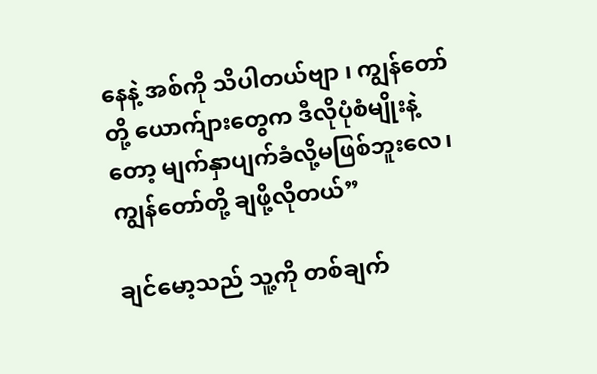နေနဲ့ အစ်ကို သိပါတယ်ဗျာ ၊ ကျွန်တော်တို့ ယောက်ျားတွေက ဒီလိုပုံစံမျိုးနဲ့တော့ မျက်နှာပျက်ခံလို့မဖြစ်ဘူးလေ၊ ကျွန်တော်တို့ ချဖို့လိုတယ်”

ချင်မော့သည် သူ့ကို တစ်ချက်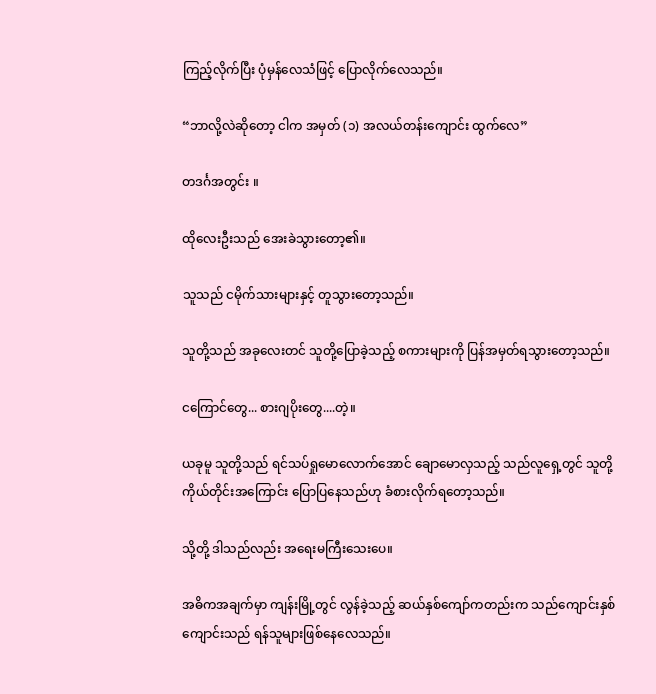ကြည့်လိုက်ပြီး ပုံမှန်လေသံဖြင့် ပြောလိုက်လေသည်။

“ဘာလို့လဲဆိုတော့ ငါက အမှတ် (၁) အလယ်တန်းကျောင်း ထွက်လေ”

တဒင်္ဂအတွင်း ။

ထိုလေးဦးသည် အေးခဲသွားတော့၏။

သူသည် ငမိုက်သားများနှင့် တူသွားတော့သည်။

သူတို့သည် အခုလေးတင် သူတို့ပြောခဲ့သည့် စကားများကို ပြန်အမှတ်ရသွားတော့သည်။

ငကြောင်တွေ... စားဂျပိုးတွေ....တဲ့။

ယခုမူ သူတို့သည် ရင်သပ်ရှုမောလောက်အောင် ချောမောလှသည့် သည်လူရှေ့တွင် သူတို့ကိုယ်တိုင်းအကြောင်း ပြောပြနေသည်ဟု ခံစားလိုက်ရတော့သည်။

သို့တို့ ဒါသည်လည်း အရေးမကြီးသေးပေ။

အဓိကအချက်မှာ ကျန်းမြို့တွင် လွန်ခဲ့သည့် ဆယ်နှစ်ကျော်ကတည်းက သည်ကျောင်းနှစ်ကျောင်းသည် ရန်သူများဖြစ်နေလေသည်။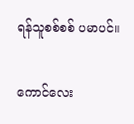ရန်သူစစ်စစ် ပမာပင်။

ကောင်လေး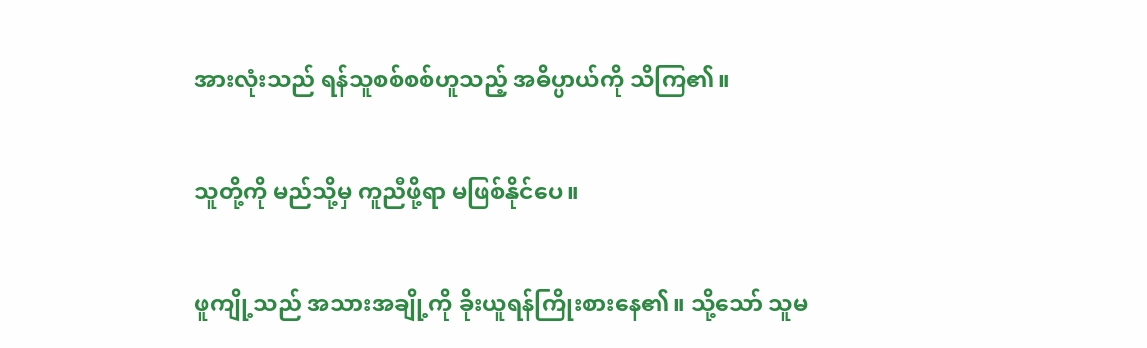အားလုံးသည် ရန်သူစစ်စစ်ဟူသည့် အဓိပ္ပာယ်ကို သိကြ၏။

သူတို့ကို မည်သို့မှ ကူညီဖို့ရာ မဖြစ်နိုင်ပေ။

ဖူကျို့သည် အသားအချို့ကို ခိုးယူရန်ကြိုးစားနေ၏။ သို့သော် သူမ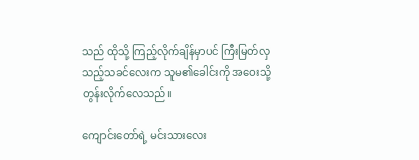သည် ထိုသို့ ကြည့်လိုက်ချိန်မှာပင် ကြီးမြတ်လှသည့်သခင်လေးက သူမ၏ခေါင်းကို အဝေးသို့ တွန်းလိုက်လေသည်။

ကျောင်းတော်ရဲ့ မင်းသားလေး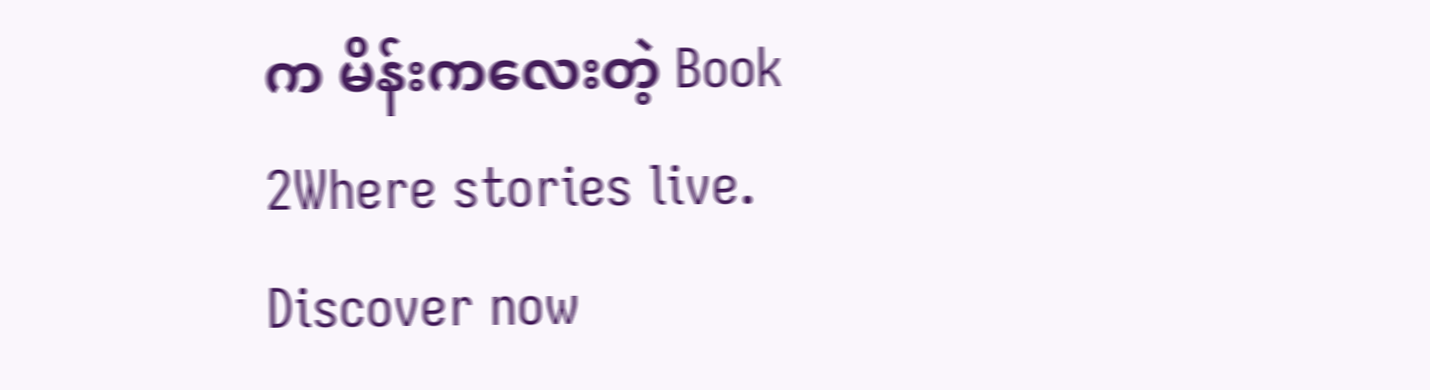က မိန်းကလေးတဲ့ Book 2Where stories live. Discover now